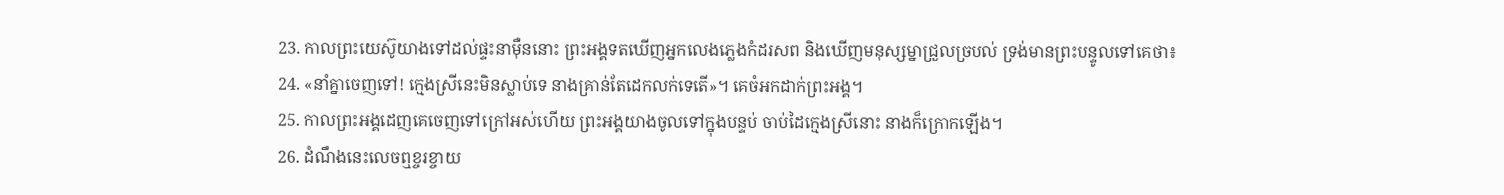23. កាលព្រះយេស៊ូយាងទៅដល់ផ្ទះនាម៉ឺននោះ ព្រះអង្គទតឃើញអ្នកលេងភ្លេងកំដរសព និងឃើញមនុស្សម្នាជ្រួលច្របល់ ទ្រង់មានព្រះបន្ទូលទៅគេថា៖
24. «នាំគ្នាចេញទៅ! ក្មេងស្រីនេះមិនស្លាប់ទេ នាងគ្រាន់តែដេកលក់ទេតើ»។ គេចំអកដាក់ព្រះអង្គ។
25. កាលព្រះអង្គដេញគេចេញទៅក្រៅអស់ហើយ ព្រះអង្គយាងចូលទៅក្នុងបន្ទប់ ចាប់ដៃក្មេងស្រីនោះ នាងក៏ក្រោកឡើង។
26. ដំណឹងនេះលេចឮខ្ចរខ្ចាយ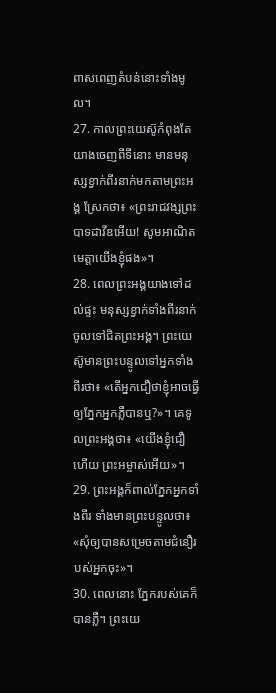ពាសពេញតំបន់នោះទាំងមូល។
27. កាលព្រះយេស៊ូកំពុងតែយាងចេញពីទីនោះ មានមនុស្សខ្វាក់ពីរនាក់មកតាមព្រះអង្គ ស្រែកថា៖ «ព្រះរាជវង្សព្រះបាទដាវីឌអើយ! សូមអាណិតមេត្តាយើងខ្ញុំផង»។
28. ពេលព្រះអង្គយាងទៅដល់ផ្ទះ មនុស្សខ្វាក់ទាំងពីរនាក់ចូលទៅជិតព្រះអង្គ។ ព្រះយេស៊ូមានព្រះបន្ទូលទៅអ្នកទាំងពីរថា៖ «តើអ្នកជឿថាខ្ញុំអាចធ្វើឲ្យភ្នែកអ្នកភ្លឺបានឬ?»។ គេទូលព្រះអង្គថា៖ «យើងខ្ញុំជឿហើយ ព្រះអម្ចាស់អើយ»។
29. ព្រះអង្គក៏ពាល់ភ្នែកអ្នកទាំងពីរ ទាំងមានព្រះបន្ទូលថា៖ «សុំឲ្យបានសម្រេចតាមជំនឿរបស់អ្នកចុះ»។
30. ពេលនោះ ភ្នែករបស់គេក៏បានភ្លឺ។ ព្រះយេ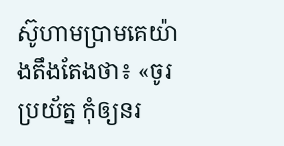ស៊ូហាមប្រាមគេយ៉ាងតឹងតែងថា៖ «ចូរប្រយ័ត្ន កុំឲ្យនរ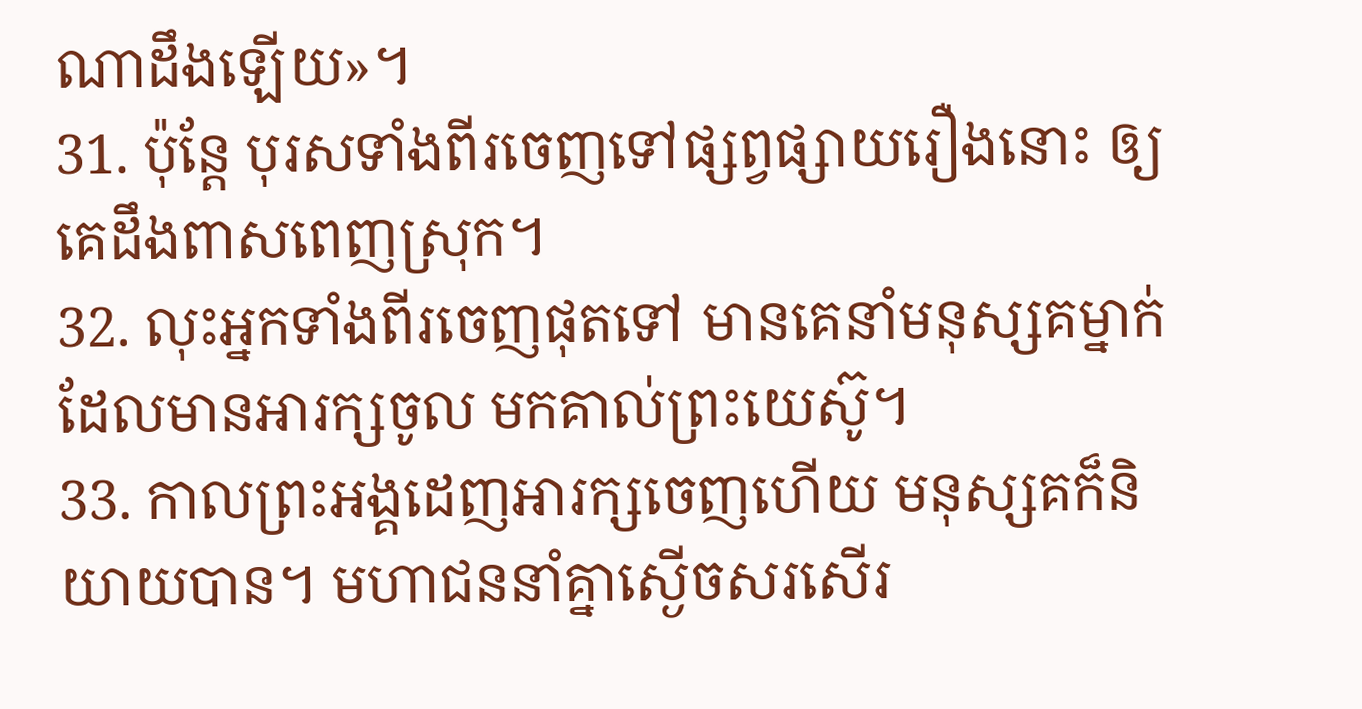ណាដឹងឡើយ»។
31. ប៉ុន្តែ បុរសទាំងពីរចេញទៅផ្សព្វផ្សាយរឿងនោះ ឲ្យគេដឹងពាសពេញស្រុក។
32. លុះអ្នកទាំងពីរចេញផុតទៅ មានគេនាំមនុស្សគម្នាក់ដែលមានអារក្សចូល មកគាល់ព្រះយេស៊ូ។
33. កាលព្រះអង្គដេញអារក្សចេញហើយ មនុស្សគក៏និយាយបាន។ មហាជននាំគ្នាស្ងើចសរសើរ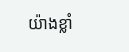យ៉ាងខ្លាំ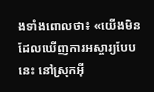ងទាំងពោលថា៖ «យើងមិនដែលឃើញការអស្ចារ្យបែបនេះ នៅស្រុកអ៊ី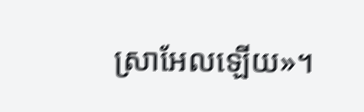ស្រាអែលឡើយ»។